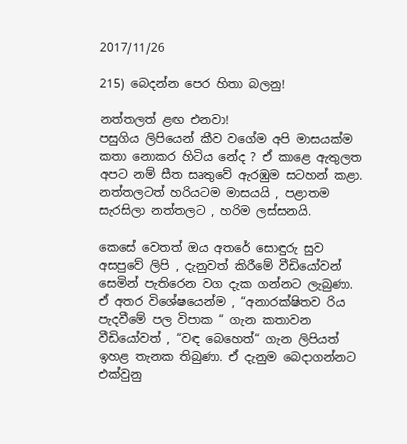2017/11/26

215) බෙදන්න පෙර හිතා බලනු!

නත්තලත් ළඟ එනවා!
පසුගිය ලිපියෙන් කීව වගේම අපි මාසයක්ම කතා නොකර හිටිය නේද ? ඒ කාළෙ ඇතුලත අපට නම් සීත සෘතුවේ ඇරඹුම සටහන් කළා. නත්තලටත් හරියටම මාසයයි , පළාතම  සැරසිලා නත්තලට , හරිම ලස්සනයි.

කෙසේ වෙතත් ඔය අතරේ සොඳුරු සුව අසපුවේ ලිපි , දැනුවත් කිරීමේ වීඩියෝවන් සෙමින් පැතිරෙන වග දැක ගන්නට ලැබුණා. ඒ අතර විශේෂයෙන්ම , “අනාරක්ෂිතව රිය පැදවීමේ පල විපාක “ ගැන කතාවන වීඩියෝවත් , “වඳ බෙහෙත්“ ගැන ලිපියත් ඉහළ තැනක තිබුණා. ඒ දැනුම බෙදාගන්නට එක්වුනු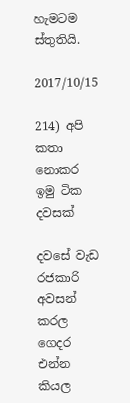හැමටම ස්තුතියි.

2017/10/15

214) අපි කතා නොකර ඉමු ටික දවසක්

දවසේ වැඩ රජකාරි අවසන් කරල ගෙදර එන්න කියල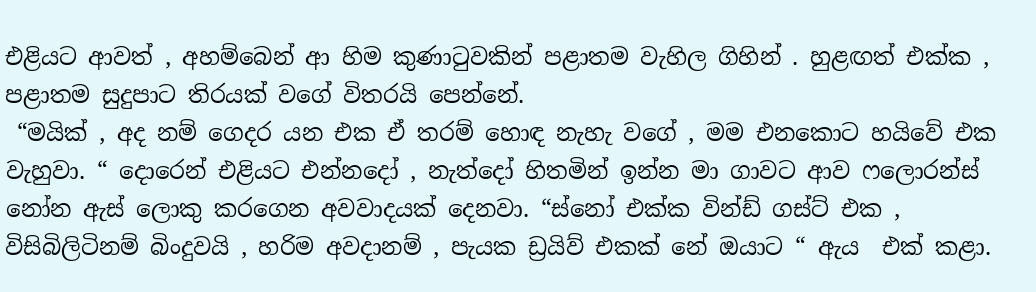එළියට ආවත් , අහම්බෙන් ආ හිම කුණාටුවකින් පළාතම වැහිල ගිහින් . හුළඟත් එක්ක , පළාතම සුදුපාට තිරයක් වගේ විතරයි පෙන්නේ.
 “මයික් , අද නම් ගෙදර යන එක ඒ තරම් හොඳ නැහැ වගේ , මම එනකොට හයිවේ එක වැහුවා. “ දොරෙන් එළියට එන්නදෝ , නැත්දෝ හිතමින් ඉන්න මා ගාවට ආව ෆලොරන්ස් නෝන ඇස් ලොකු කරගෙන අවවාදයක් දෙනවා. “ස්නෝ එක්ක වින්ඩ් ගස්ට් එක , විසිබිලිටිනම් බිංදුවයි , හරිම අවදානම් , පැයක ඩ්‍රයිව් එකක් නේ ඔයාට “ ඇය  එක් කළා.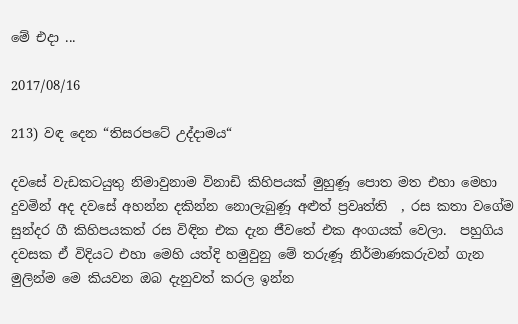මේ එදා ...

2017/08/16

213) වඳ දෙන “තිසරපටේ උද්දාමය“

දවසේ වැඩකටයුතු නිමාවුනාම විනාඩි කිහිපයක් මුහුණූ පොත මත එහා මෙහා දුවමින් අද දවසේ අහන්න දකින්න නොලැබුණූ අළුත් ප්‍රවෘත්ති  , රස කතා වගේම සුන්දර ගී කිහිපයකත් රස විඳින එක දැන ජීවතේ එක අංගයක් වෙලා.  පහුගිය දවසක ඒ විදියට එහා මෙහි යත්දි හමුවුනු මේ තරුණූ නිර්මාණකරුවන් ගැන මුලින්ම මෙ කියවන ඔබ දැනුවත් කරල ඉන්න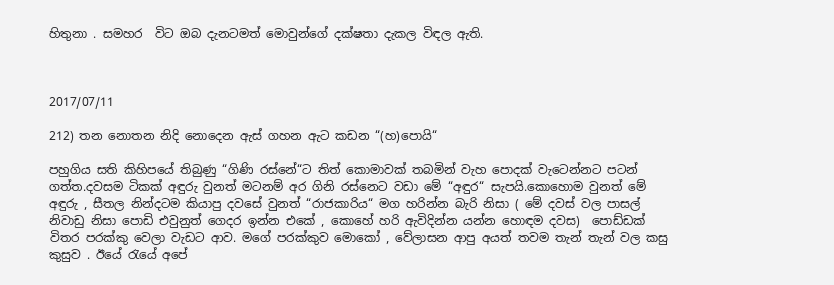හිතුනා . සමහර  විට ඔබ දැනටමත් මොවුන්ගේ දක්ෂතා දැකල විඳල ඇති.



2017/07/11

212) තන නොතන නිදි නොදෙන ඇස් ගහන ඇට කඩන “(හ)පොයි“

පහුගිය සති කිහිපයේ තිබුණු “ගිණි රස්නේ“ට තිත් කොමාවක් තබමින් වැහ පොදක් වැටෙන්නට පටන් ගත්ත.දවසම ටිකක් අඳුරු වුනත් මටනම් අර ගිනි රස්නෙට වඩා මේ “අඳුර“ සැපයි.කොහොම වුනත් මේ අඳුරු , සීතල නින්දටම කියාපු දවසේ වුනත් “රාජකාරිය“ මග හරින්න බැරි නිසා ( මේ දවස් වල පාසල් නිවාඩු නිසා පොඩි එවුනුත් ගෙදර ඉන්න එකේ , කොහේ හරි ඇවිදින්න යන්න හොඳම දවස)  පොඩ්ඩක් විතර පරක්කු වෙලා වැඩට ආව. මගේ පරක්කුව මොකෝ , වේලාසන ආපු අයත් තවම තැන් තැන් වල කසු කුසුව . ඊයේ රැයේ අපේ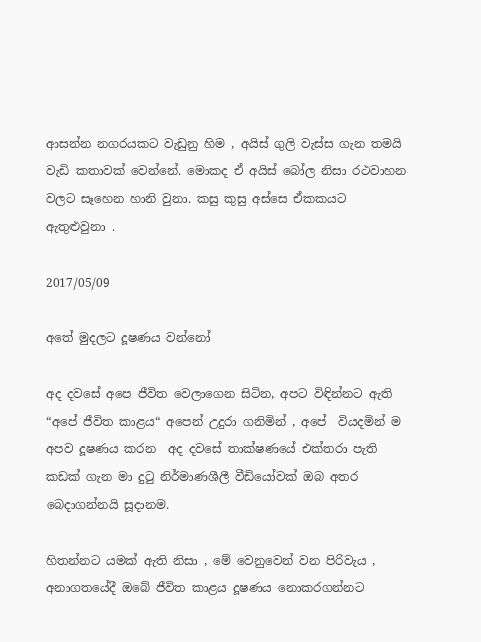ආසන්න නගරයකට වැඩුනු හිම , අයිස් ගුලි වැස්ස ගැන තමයි වැඩි කතාවක් වෙන්නේ. මොකද ඒ අයිස් බෝල නිසා රථවාහන වලට සෑහෙන හානි වුනා. කසු කුසු අස්සෙ ඒකකයට ඇතුළුවුනා .

2017/05/09

අතේ මුදලට දූෂණය වන්නෝ

අද දවසේ අපෙ ජීවිත වෙලාගෙන සිටින, අපට විඳින්නට ඇති “අපේ ජීවිත කාළය“ අපෙන් උදුරා ගනිමින් , අපේ  වියදමින් ම අපව දූෂණය කරන  අද දවසේ තාක්ෂණයේ එක්තරා පැති කඩක් ගැන මා දුටු නිර්මාණශීලී වීඩියෝවක් ඔබ අතර බෙදාගන්නයි සූදානම.

හිතන්නට යමක් ඇති නිසා , මේ වෙනුවෙන් වන පිරිවැය , අනාගතයේදී ඔබේ ජීවිත කාළය දූෂණය නොකරගන්නට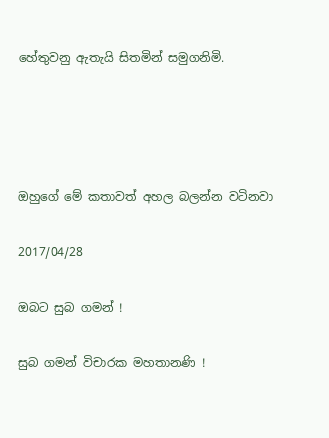හේතුවනු ඇතැයි සිතමින් සමුගනිමි.




ඔහුගේ මේ කතාවත් අහල බලන්න වටිනවා

2017/04/28

ඔබට සුබ ගමන් !

සුබ ගමන් විචාරක මහතානණි !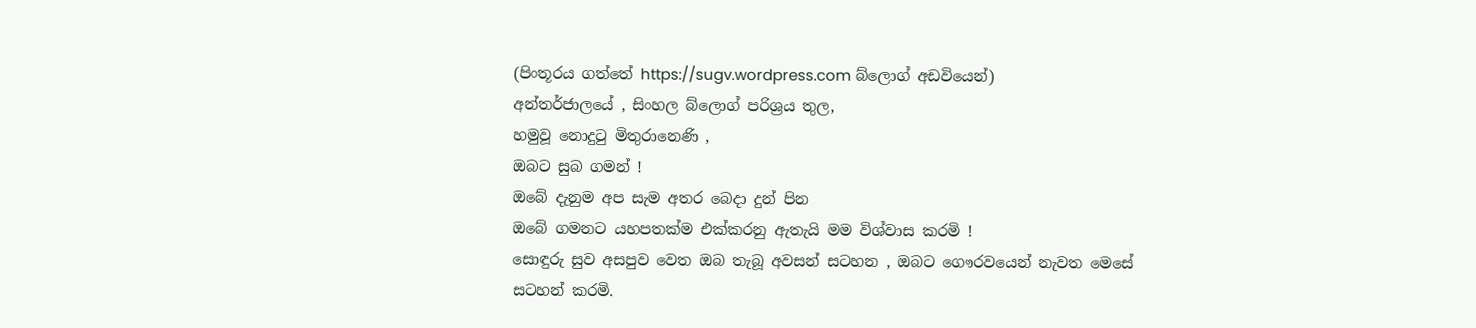(පිංතූරය ගත්තේ https://sugv.wordpress.com බ්ලොග් අඩවියෙන්)
අන්තර්ජාලයේ , සිංහල බ්ලොග් පරිශ්‍රය තුල,
හමුවූ නොදුටු මිතුරානෙණි ,
ඔබට සුබ ගමන් !
ඔබේ දැනුම අප සැම අතර බෙදා දුන් පින
ඔබේ ගමනට යහපතක්ම එක්කරනු ඇතැයි මම විශ්වාස කරමි !
සොඳුරු සුව අසපුව වෙත ඔබ තැබූ අවසන් සටහන , ඔබට ගෞරවයෙන් නැවත මෙසේ සටහන් කරමි.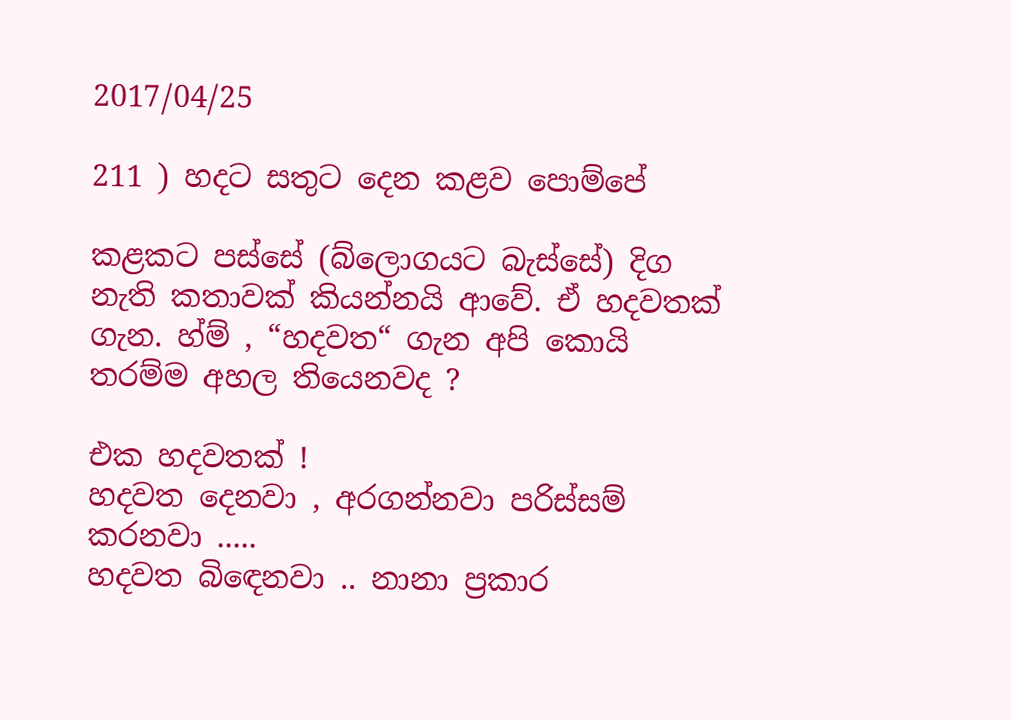2017/04/25

211 ) හදට සතුට දෙන කළව පොම්පේ

කළකට පස්සේ (බ්ලොගයට බැස්සේ) දිග නැති කතාවක් කියන්නයි ආවේ. ඒ හදවතක් ගැන. හ්ම් , “හදවත“ ගැන අපි කොයි තරම්ම අහල තියෙනවද ?

එක හදවතක් !
හදවත දෙනවා , අරගන්නවා පරිස්සම් කරනවා .....
හදවත බිඳෙනවා .. නානා ප්‍රකාර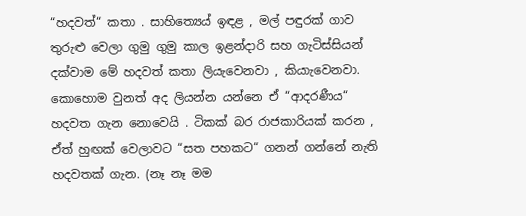“හදවත්“ කතා . සාහිත්‍යෙය් ඉඳළ , මල් පඳුරක් ගාව තුරුළු වෙලා ගුමු ගුමු කාල ඉළන්දාරි සහ ගැටිස්සියන් දක්වාම මේ හදවත් කතා ලියැවෙනවා , කියාැවෙනවා.  කොහොම වුනත් අද ලියන්න යන්නෙ ඒ “ආදරණීය“ හදවත ගැන නොවෙයි . ටිකක් බර රාජකාරියක් කරන , ඒත් හුඟක් වෙලාවට “සත පහකට“ ගනන් ගන්නේ නැති හදවතක් ගැන. (නෑ නෑ මම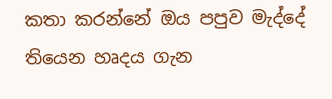කතා කරන්නේ ඔය පපුව මැද්දේ තියෙන හෘදය ගැන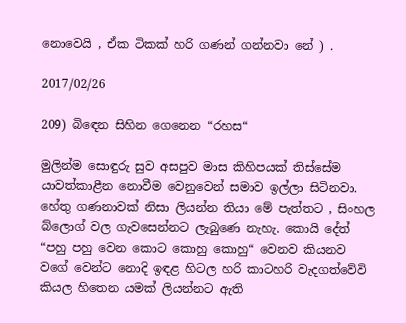නොවෙයි , ඒක ටිකක් හරි ගණන් ගන්නවා නේ ) .

2017/02/26

209) බිඳෙන සිහින ගෙනෙන “රහස“

මුලින්ම සොඳුරු සුව අසපුව මාස කිහිපයක් තිස්සේම යාවත්කාළීන නොවීම වෙනුවෙන් සමාව ඉල්ලා සිටිනවා. හේතු ගණනාවක් නිසා ලියන්න තියා මේ පැත්තට , සිංහල බ්ලොග් වල ගැවසෙන්නට ලැබුණෙ නැහැ. කොයි දේත් “පහු පහු වෙන කොට කොහු කොහු“ වෙනව කියනව වගේ වෙන්ට නොදි ඉඳළ හිටල හරි කාටහරි වැදගත්වේවි කියල හිතෙන යමක් ලියන්නට ඇති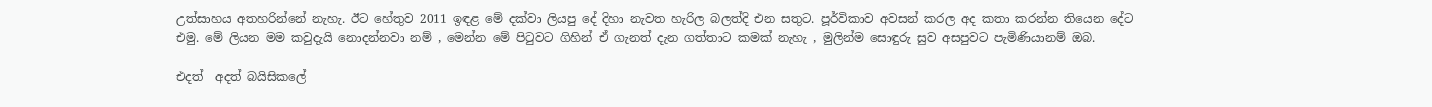උත්සාහය අතහරින්නේ නැහැ. ඊට හේතුව 2011 ඉඳළ මේ දක්වා ලියපු දේ දිහා නැවත හැරිල බලත්දි එන සතුට. පූර්විකාව අවසන් කරල අද කතා කරන්න තියෙන දේට එමු. මේ ලියන මම කවුදැයි නොදන්නවා නම් , මෙන්න මේ පිටුවට ගිහින් ඒ ගැනත් දැන ගත්තාට කමක් නැහැ , මුලින්ම සොඳුරු සුව අසපුවට පැමිණියානම් ඔබ‍.

එදත්  අදත් බයිසිකලේ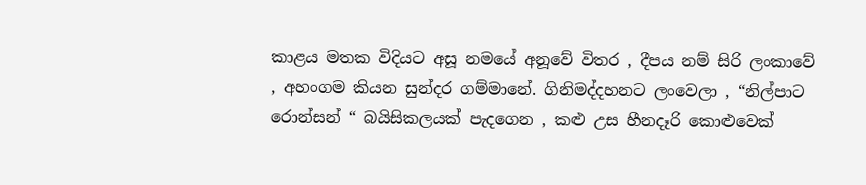කාළය මතක විදියට අසූ නමයේ අනූවේ විතර , දීපය නම් සිරි ලංකාවේ , අහංගම කියන සුන්දර ගම්මානේ. ගිනිමද්දහනට ලංවෙලා , “නිල්පාට රොන්සන් “ බයිසිකලයක් පැදගෙන , කළු උස හීනදෑරි කොළුවෙක්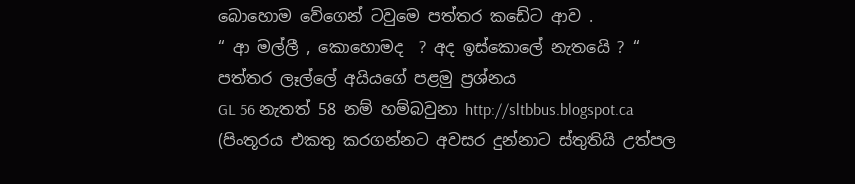බොහොම වේගෙන් ටවුමෙ පත්තර කඩේට ආව .
“ ආ මල්ලී , කොහොමද  ? අද ඉස්කොලේ නැතයෙි ? “ පත්තර ලෑල්ලේ අයියගේ පළමු ප්‍රශ්නය
GL 56 නැතත් 58 නම් හම්බවුනා http://sltbbus.blogspot.ca
(පිංතූරය එකතු කරගන්නට අවසර දුන්නාට ස්තුතියි උත්පල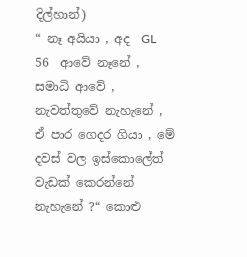දිල්හාන්)
“ නෑ අයියා , අද  GL 56  ආවේ නෑනේ , සමාධි ආවේ , නැවත්තුවේ නැහැනේ , ඒ පාර ගෙදර ගියා , මේ දවස් වල ඉස්කොලේත් වැඩක් කෙරන්නේ නැහැනේ ?“ කොළු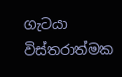ගැටයා විස්තරාත්මක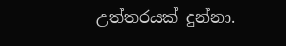උත්තරයක් දුන්නා.